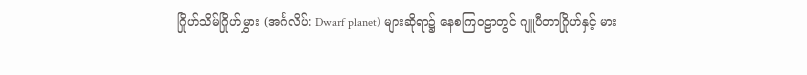ဂြိုဟ်သိမ်ဂြိုဟ်မွှား (အင်္ဂလိပ်: Dwarf planet) များဆိုရာ၌ နေစကြဝဠာတွင် ဂျူပီတာဂြိုဟ်နှင့် မား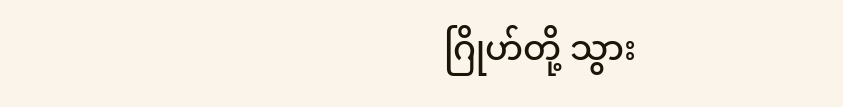ဂြိုဟ်တို့ သွား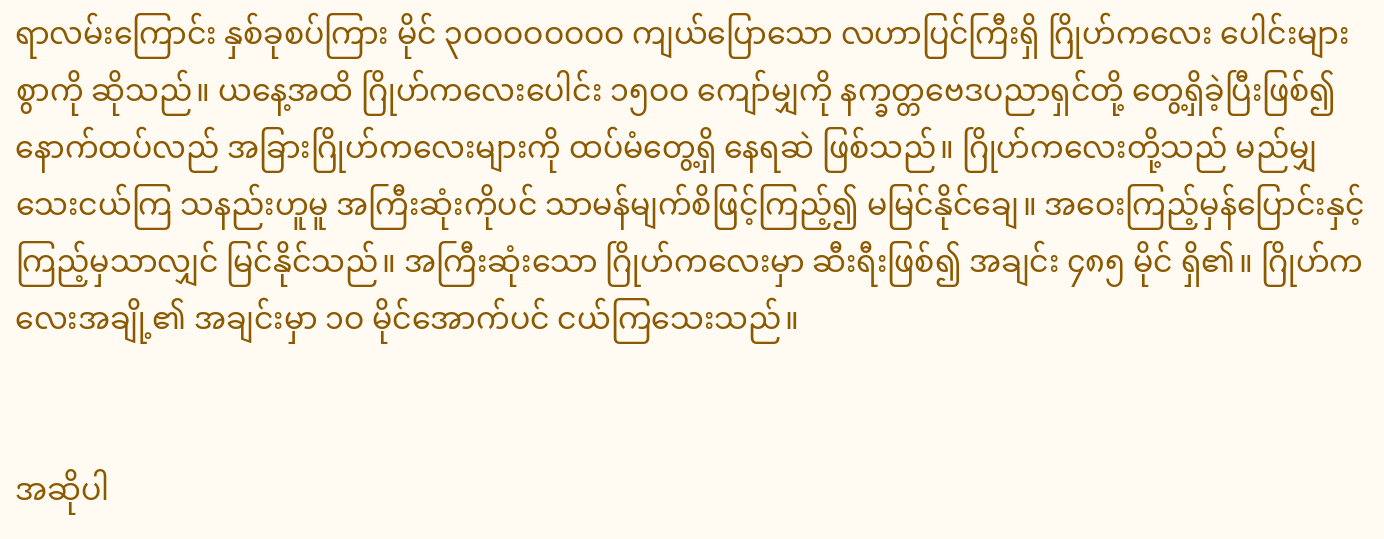ရာလမ်းကြောင်း နှစ်ခုစပ်ကြား မိုင် ၃ဝဝဝဝဝဝဝဝ ကျယ်ပြောသော လဟာပြင်ကြီးရှိ ဂြိုဟ်ကလေး ပေါင်းများစွာကို ဆိုသည်။ ယနေ့အထိ ဂြိုဟ်ကလေးပေါင်း ၁၅ဝဝ ကျော်မျှကို နက္ခတ္တဗေဒပညာရှင်တို့ တွေ့ရှိခဲ့ပြီးဖြစ်၍ နောက်ထပ်လည် အခြားဂြိုဟ်ကလေးများကို ထပ်မံတွေ့ရှိ နေရဆဲ ဖြစ်သည်။ ဂြိုဟ်ကလေးတို့သည် မည်မျှသေးငယ်ကြ သနည်းဟူမူ အကြီးဆုံးကိုပင် သာမန်မျက်စိဖြင့်ကြည့်၍ မမြင်နိုင်ချေ။ အဝေးကြည့်မှန်ပြောင်းနှင့် ကြည့်မှသာလျှင် မြင်နိုင်သည်။ အကြီးဆုံးသော ဂြိုဟ်ကလေးမှာ ဆီးရီးဖြစ်၍ အချင်း ၄၈၅ မိုင် ရှိ၏။ ဂြိုဟ်ကလေးအချို့၏ အချင်းမှာ ၁ဝ မိုင်အောက်ပင် ငယ်ကြသေးသည်။


အဆိုပါ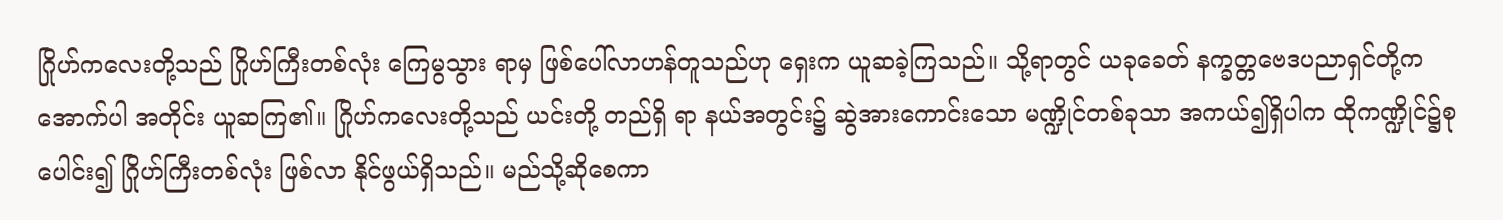ဂြိုဟ်ကလေးတို့သည် ဂြိုဟ်ကြီးတစ်လုံး ကြေမွသွား ရာမှ ဖြစ်ပေါ်လာဟန်တူသည်ဟု ရှေးက ယူဆခဲ့ကြသည်။ သို့ရာတွင် ယခုခေတ် နက္ခတ္တဗေဒပညာရှင်တို့က အောက်ပါ အတိုင်း ယူဆကြ၏။ ဂြိုဟ်ကလေးတို့သည် ယင်းတို့ တည်ရှိ ရာ နယ်အတွင်း၌ ဆွဲအားကောင်းသော မဏ္ဍိုင်တစ်ခုသာ အကယ်၍ရှိပါက ထိုကဏ္ဍိုင်၌စုပေါင်း၍ ဂြိုဟ်ကြီးတစ်လုံး ဖြစ်လာ နိုင်ဖွယ်ရှိသည်။ မည်သို့ဆိုစေကာ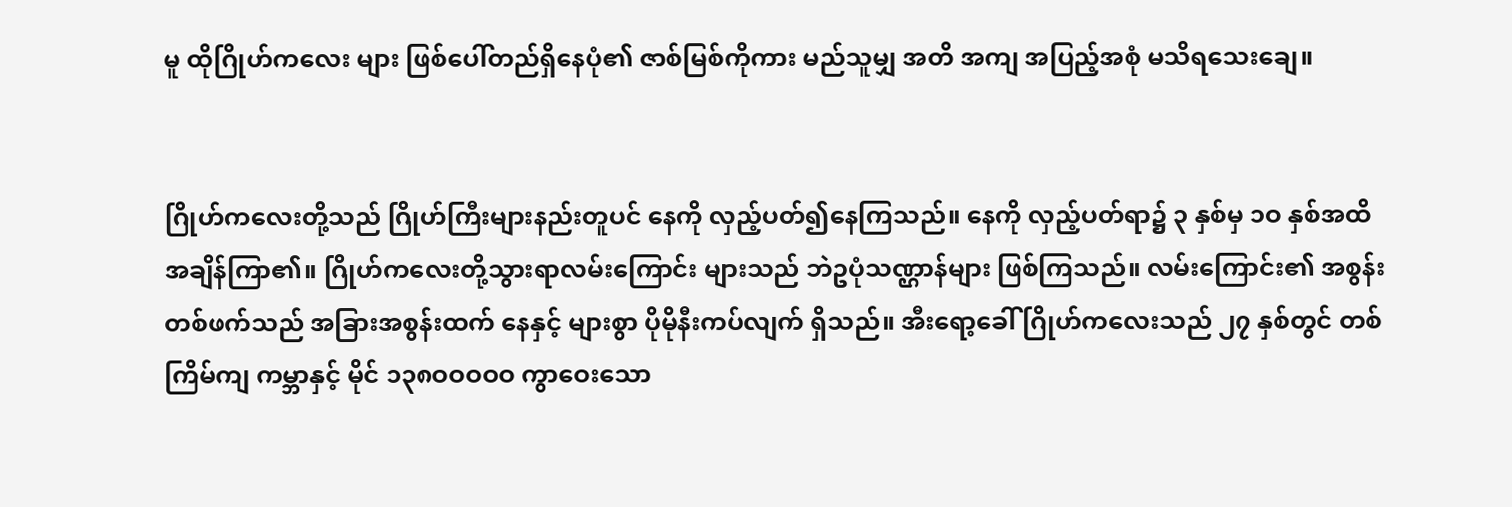မူ ထိုဂြိုဟ်ကလေး များ ဖြစ်ပေါ်တည်ရှိနေပုံ၏ ဇာစ်မြစ်ကိုကား မည်သူမျှ အတိ အကျ အပြည့်အစုံ မသိရသေးချေ။


ဂြိုဟ်ကလေးတို့သည် ဂြိုဟ်ကြီးများနည်းတူပင် နေကို လှည့်ပတ်၍နေကြသည်။ နေကို လှည့်ပတ်ရာ၌ ၃ နှစ်မှ ၁ဝ နှစ်အထိ အချိန်ကြာ၏။ ဂြိုဟ်ကလေးတို့သွားရာလမ်းကြောင်း များသည် ဘဲဥပုံသဏ္ဌာန်များ ဖြစ်ကြသည်။ လမ်းကြောင်း၏ အစွန်းတစ်ဖက်သည် အခြားအစွန်းထက် နေနှင့် များစွာ ပိုမိုနီးကပ်လျက် ရှိသည်။ အီးရော့ခေါ် ဂြိုဟ်ကလေးသည် ၂၇ နှစ်တွင် တစ်ကြိမ်ကျ ကမ္ဘာနှင့် မိုင် ၁၃၈ဝဝဝဝဝ ကွာဝေးသော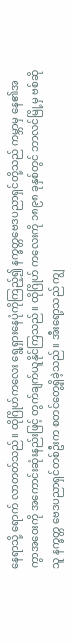နေရာသို့ ရောက် လာတတ်သည်။ ထိုဂြိုဟ်ကလေး ရွေ့ရှားနေပုံကိုကြည့်၍ နက္ခတ္တဗေဒပညာရှင်တို့သည် ကမ္ဘာမှ နေ၏အကွာအဝေးကို အကောင်းဆုံးနည်းဖြင့် တွက်ချက်ယူနိုင်ကြသည်။ ထိုဂြိုဟ် ကလေးကို ၁၈၉၈ ခုနှစ်တွင် ဘာလင်မြို့မှ ဗစ်ဆိုသူ နက္ခတ္တ ဗေဒပညာရှင်တစ်ဦးက စတင်တွေ့ရှိခဲ့သည်။ အီးရော့သည် ကျွ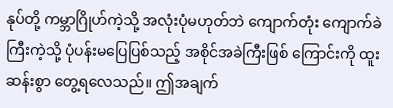နုပ်တို့ ကမ္ဘာဂြိုဟ်ကဲ့သို့ အလုံးပုံမဟုတ်ဘဲ ကျောက်တုံး ကျောက်ခဲကြီးကဲ့သို့ ပုံပန်းမပြေပြစ်သည့် အစိုင်အခဲကြီးဖြစ် ကြောင်းကို ထူးဆန်းစွာ တွေ့ရလေသည်။ ဤအချက်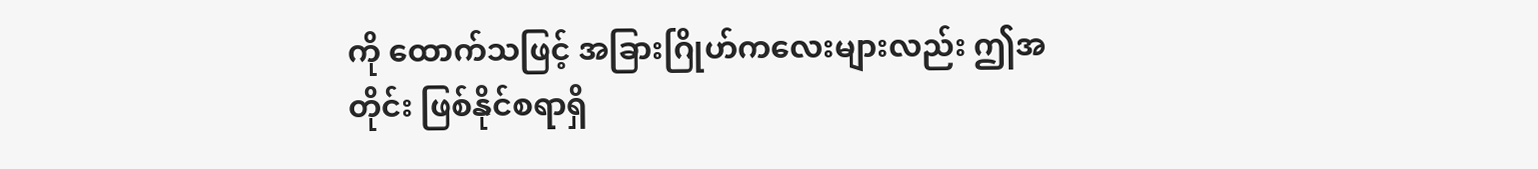ကို ထောက်သဖြင့် အခြားဂြိုဟ်ကလေးများလည်း ဤအတိုင်း ဖြစ်နိုင်စရာရှိ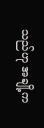သည်ဟု အချို့က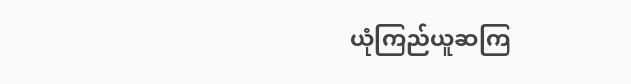ယုံကြည်ယူဆကြ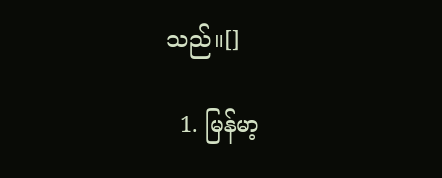သည်။[]

  1. မြန်မာ့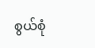စွယ်စုံ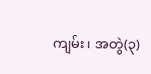ကျမ်း၊ အတွဲ(၃)